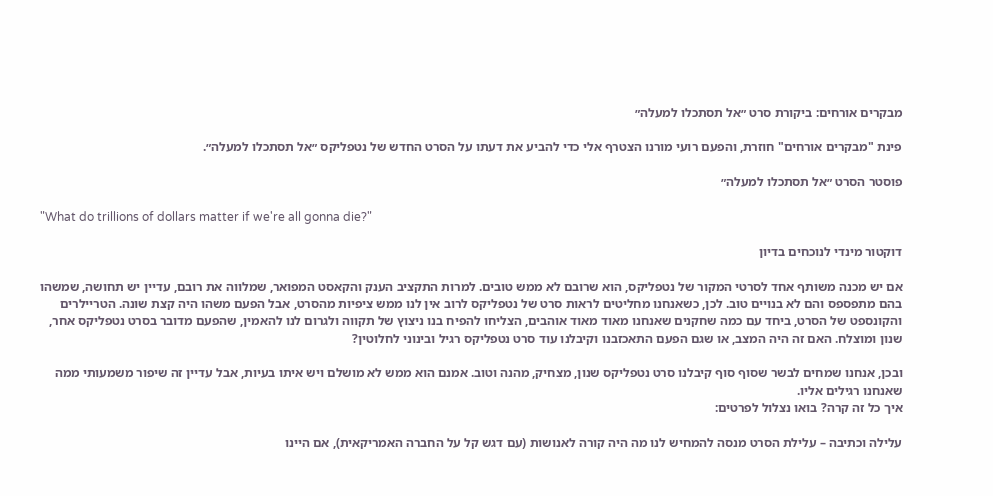מבקרים אורחים: ביקורת סרט ״אל תסתכלו למעלה״

פינת "מבקרים אורחים" חוזרת, והפעם רועי מורנו הצטרף אלי כדי להביע את דעתו על הסרט החדש של נטפליקס ״אל תסתכלו למעלה״.

פוסטר הסרט ״אל תסתכלו למעלה״

"What do trillions of dollars matter if we're all gonna die?"

דוקטור מינדי לנוכחים בדיון

אם יש מכנה משותף אחד לסרטי המקור של נטפליקס, הוא שרובם לא ממש טובים. למרות התקציב הענק והקאסט המפואר, שמלווה את רובם, עדיין יש תחושה, שמשהו בהם מתפספס והם לא בנויים טוב. לכן, כשאנחנו מחליטים לראות סרט של נטפליקס לרוב אין לנו ממש ציפיות מהסרט, אבל הפעם משהו היה קצת שונה. הטריילרים והקונספט של הסרט, ביחד עם כמה שחקנים שאנחנו מאוד מאוד אוהבים, הצליחו להפיח בנו ניצוץ של תקווה ולגרום לנו להאמין, שהפעם מדובר בסרט נטפליקס אחר, שנון ומוצלח. האם זה היה המצב, או שגם הפעם התאכזבנו וקיבלנו עוד סרט נטפליקס רגיל ובינוני לחלוטין?

ובכן, אנחנו שמחים לבשר שסוף סוף קיבלנו סרט נטפליקס שנון, מצחיק, מהנה וטוב. אמנם הוא ממש לא מושלם ויש איתו בעיות, אבל עדיין זה שיפור משמעותי ממה שאנחנו רגילים אליו.
איך כל זה קרה? בואו נצלול לפרטים:

עלילה וכתיבה – עלילת הסרט מנסה להמחיש לנו מה היה קורה לאנושות (עם דגש קל על החברה האמריקאית), אם היינו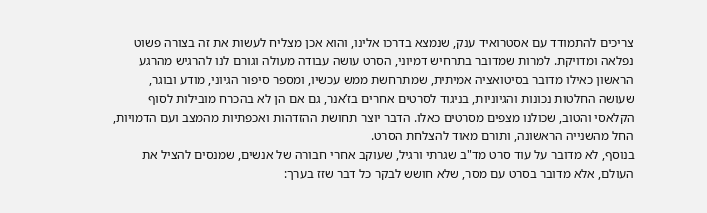צריכים להתמודד עם אסטרואיד ענק, שנמצא בדרכו אלינו, והוא אכן מצליח לעשות את זה בצורה פשוט נפלאה ומדויקת. למרות שמדובר בתרחיש דמיוני, הסרט עושה עבודה מעולה וגורם לנו להרגיש מהרגע הראשון כאילו מדובר בסיטואציה אמיתית, שמתרחשת ממש עכשיו, ומספר סיפור הגיוני, מודע ובוגר, שעושה החלטות נכונות והגיוניות, בניגוד לסרטים אחרים בז’אנר, גם אם הן לא בהכרח מובילות לסוף הקלאסי והטוב, שכולנו מצפים מסרטים כאלו. הדבר יוצר תחושת ההזדהות ואכפתיות מהמצב ועם הדמויות, החל מהשנייה הראשונה, ותורם מאוד להצלחת הסרט.
בנוסף, לא מדובר על עוד סרט מד"ב שגרתי ורגיל, שעוקב אחרי חבורה של אנשים, שמנסים להציל את העולם, אלא מדובר בסרט עם מסר, שלא חושש לבקר כל דבר שזז בערך: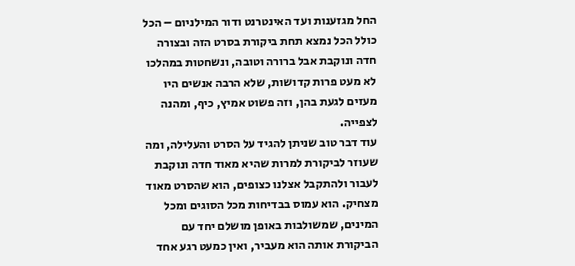החל מגזענות ועד האינטרנט ודור המילניום – הכל כולל הכל נמצא תחת ביקורת בסרט הזה ובצורה חדה ונוקבת אבל ברורה וטובה, ונשחטות במהלכו לא מעט פרות קדושות, שלא הרבה אנשים היו מעזים לגעת בהן, וזה פשוט אמיץ, כיף, ומהנה לצפייה.
עוד דבר טוב שניתן להגיד על הסרט והעלילה, ומה שעוזר לביקורת למרות שהיא מאוד חדה ונוקבת לעבור ולהתקבל אצלנו כצופים, הוא שהסרט מאוד מצחיק. הוא עמוס בבדיחות מכל הסוגים ומכל המינים, שמשולבות באופן מושלם יחד עם הביקורת אותה הוא מעביר, ואין כמעט רגע אחד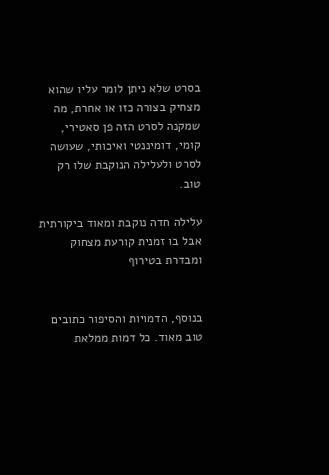בסרט שלא ניתן לומר עליו שהוא מצחיק בצורה כזו או אחרת, מה שמקנה לסרט הזה פן סאטירי, קומי, דומיננטי ואיכותי, שעושה לסרט ולעלילה הנוקבת שלו רק טוב.

עלילה חדה נוקבת ומאוד ביקורתית אבל בו זמנית קורעת מצחוק ומבדרת בטירוף


בנוסף, הדמויות והסיפור כתובים טוב מאוד. כל דמות ממלאת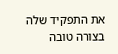את התפקיד שלה בצורה טובה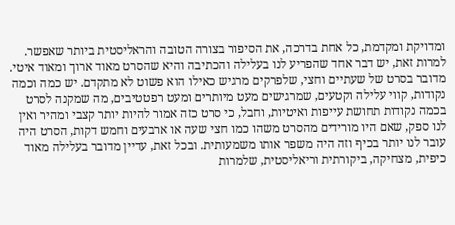ומדויקת ומקדמת, כל אחת בדרכה, את הסיפור בצורה הטובה והראליסטית ביותר שאפשר.
למרות זאת, יש דבר אחד שהפריע לנו בעלילה והכתיבה והיא שהסרט מאוד ארוך ומאוד איטי. מדובר בסרט של שעתיים וחצי, שלפרקים מרגיש כאילו הוא פשוט לא מתקדם. יש כמה וכמה נקודות, קווי עלילה וקטעים, שמרגישים מעט מיותרים ומעט רפטטיבים, מה שמקנה לסרט בכמה נקודות תחושת עייפות ואיטיות, וחבל, כי סרט כזה אמור להיות יותר קצבי ומהיר ואין לנו ספק, שאם היו מורידים מהסרט משהו כמו חצי שעה או ארבעים וחמש דקות, הסרט היה עובר לנו יותר בכיף וזה היה משפר אותו משמעותית. ובכל זאת, עדיין מדובר בעלילה מאוד כיפית, מצחיקה, ביקורתית וריאליסטית, שלמרות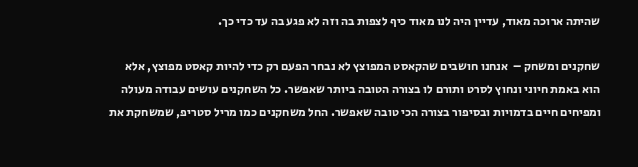שהיתה ארוכה מאוד, עדיין היה לנו מאוד כיף לצפות בה וזה לא פגע בה עד כדי כך.

שחקנים ומשחק –  אנחנו חושבים שהקאסט המפוצץ לא נבחר הפעם רק כדי להיות קאסט מפוצץ, אלא הוא באמת חיוני ונחוץ לסרט ותורם לו בצורה הטובה ביותר שאפשר. כל השחקנים עושים עבודה מעולה ומפיחים חיים בדמויות ובסיפור בצורה הכי טובה שאפשר. החל משחקנים כמו מריל סטריפ, שמשחקת את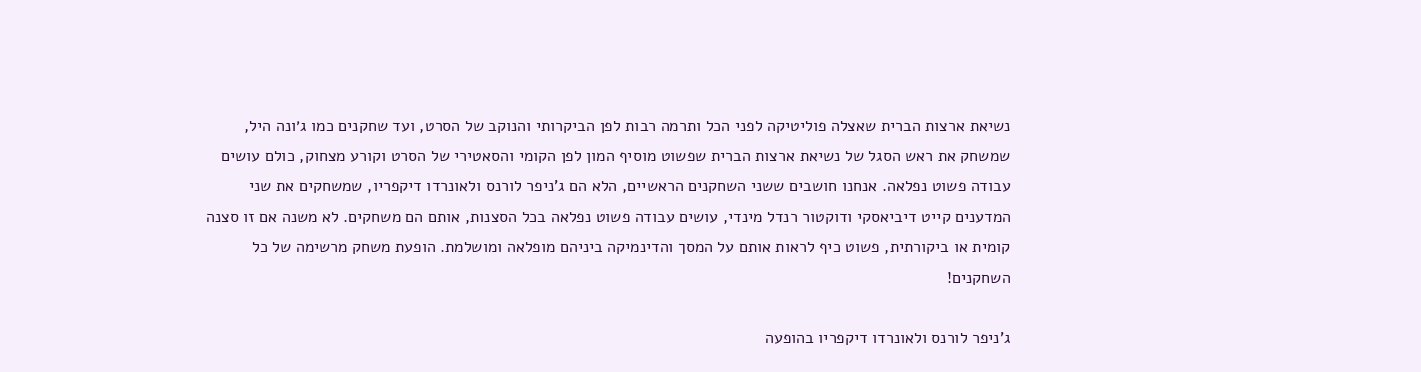נשיאת ארצות הברית שאצלה פוליטיקה לפני הכל ותרמה רבות לפן הביקרותי והנוקב של הסרט, ועד שחקנים כמו ג׳ונה היל, שמשחק את ראש הסגל של נשיאת ארצות הברית שפשוט מוסיף המון לפן הקומי והסאטירי של הסרט וקורע מצחוק, כולם עושים עבודה פשוט נפלאה. אנחנו חושבים ששני השחקנים הראשיים, הלא הם ג’ניפר לורנס ולאונרדו דיקפריו, שמשחקים את שני המדענים קייט דיביאסקי ודוקטור רנדל מינדי, עושים עבודה פשוט נפלאה בכל הסצנות, אותם הם משחקים. לא משנה אם זו סצנה קומית או ביקורתית, פשוט כיף לראות אותם על המסך והדינמיקה ביניהם מופלאה ומושלמת. הופעת משחק מרשימה של כל השחקנים!

ג'ניפר לורנס ולאונרדו דיקפריו בהופעה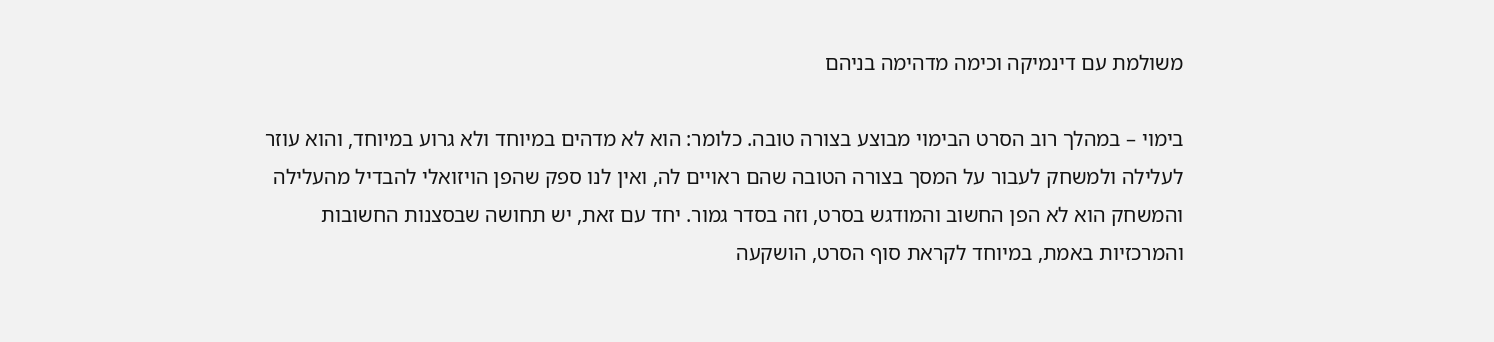משולמת עם דינמיקה וכימה מדהימה בניהם

בימוי – במהלך רוב הסרט הבימוי מבוצע בצורה טובה. כלומר: הוא לא מדהים במיוחד ולא גרוע במיוחד, והוא עוזר לעלילה ולמשחק לעבור על המסך בצורה הטובה שהם ראויים לה, ואין לנו ספק שהפן הויזואלי להבדיל מהעלילה והמשחק הוא לא הפן החשוב והמודגש בסרט, וזה בסדר גמור. יחד עם זאת, יש תחושה שבסצנות החשובות והמרכזיות באמת, במיוחד לקראת סוף הסרט, הושקעה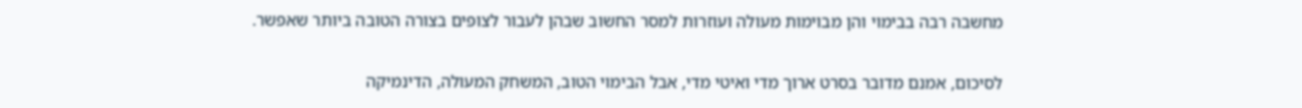מחשבה רבה בבימוי והן מבוימות מעולה ועוזרות למסר החשוב שבהן לעבור לצופים בצורה הטובה ביותר שאפשר.

לסיכום, אמנם מדובר בסרט ארוך מדי ואיטי מדי, אבל הבימוי הטוב, המשחק המעולה, הדינמיקה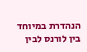הנהדרת במיוחד בין לורנס לבין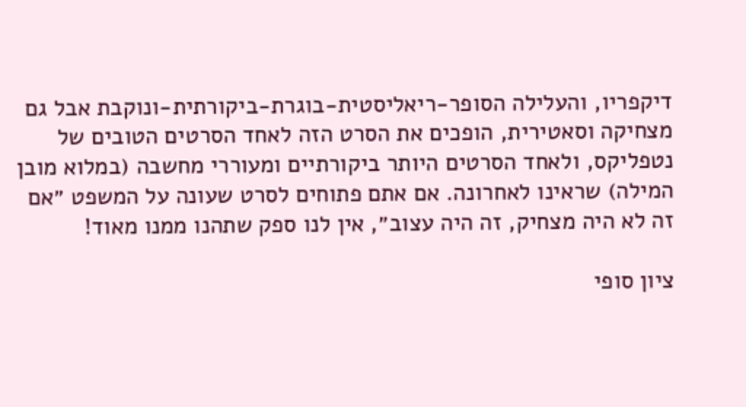דיקפריו, והעלילה הסופר-ריאליסטית-בוגרת-ביקורתית-ונוקבת אבל גם מצחיקה וסאטירית, הופכים את הסרט הזה לאחד הסרטים הטובים של נטפליקס, ולאחד הסרטים היותר ביקורתיים ומעוררי מחשבה (במלוא מובן המילה) שראינו לאחרונה. אם אתם פתוחים לסרט שעונה על המשפט ״אם זה לא היה מצחיק, זה היה עצוב״, אין לנו ספק שתהנו ממנו מאוד!

ציון סופי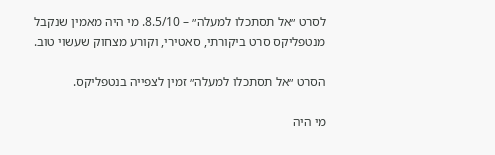לסרט ״אל תסתכלו למעלה״ – 8.5/10. מי היה מאמין שנקבל מנטפליקס סרט ביקורתי, סאטירי, וקורע מצחוק שעשוי טוב.

הסרט ״אל תסתכלו למעלה״ זמין לצפייה בנטפליקס.

מי היה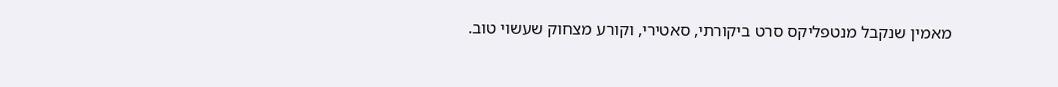מאמין שנקבל מנטפליקס סרט ביקורתי, סאטירי, וקורע מצחוק שעשוי טוב.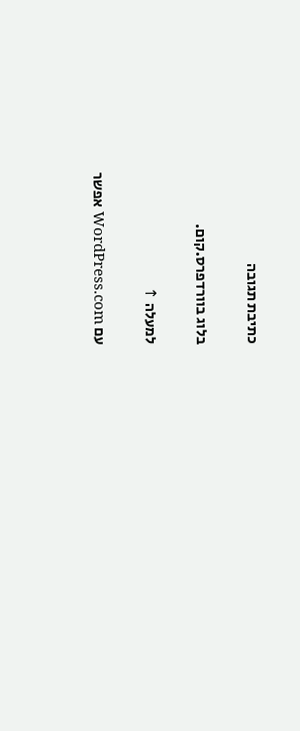כתיבת תגובה

בלוג בוורדפרס.קום.

למעלה ↑

עם WordPress.com אפשר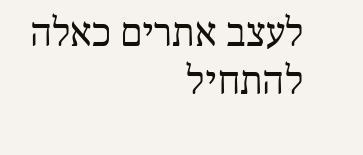לעצב אתרים כאלה
להתחיל